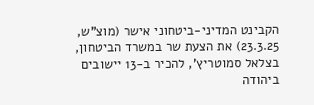הקבינט המדיני-ביטחוני אישר (מוצ"ש, 23.3.25) את הצעת שר במשרד הביטחון,
בצלאל סמוטריץ', להכיר ב-13 יישובים ביהודה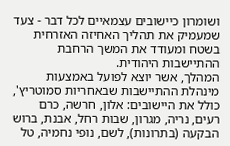ושומרון כיישובים עצמאיים לכל דבר - צעד שמעמיק את תהליך האחיזה האזרחית בשטח ומעודד את המשך הרחבת ההתיישבות היהודית.
המהלך, אשר יוצא לפועל באמצעות מינהלת ההתיישבות שבאחריות סמוטריץ', כולל את היישובים: אלון, חרשה, כרם רעים, נריה, מגרון, שבות רחל, אבנת, ברוש הבקעה (בתרונות), לשם, נופי נחמיה, טל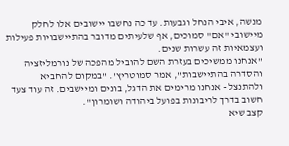מנשה, איבי הנחל וגבעות. עד כה נחשבו יישובים אלו לחלק מיישובי "אם" סמוכים, אף שלעיתים מדובר בהתיישבויות פעילות ועצמאיות זה עשרות שנים.
"אנחנו ממשיכים בעזרת השם להוביל מהפכה של נורמליזציה והסדרה בהתיישבות", אמר סמוטריץ'. "במקום להחביא ולהתנצל - אנחנו מרימים את הדגל, בונים ומיישבים. זה עוד צעד חשוב בדרך לריבונות בפועל ביהודה ושומרון".
קצב שיא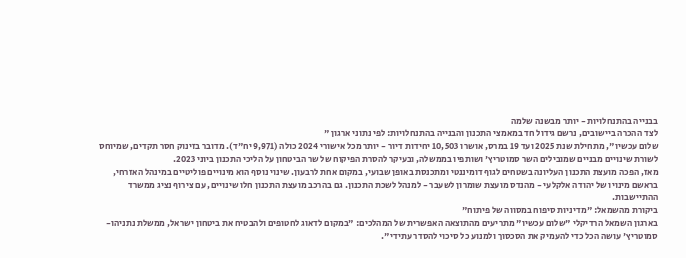בבנייה בהתנחלויות - יותר מבשנה שלמה
לצד ההכרה ביישובים, נרשם גידול חד במאמצי התכנון והבנייה בהתנחלויות: לפי נתוני ארגון "
שלום עכשיו", מתחילת שנת 2025 ועד 19 במרס, אושרו 10,503 יחידות דיור - יותר מכל אישורי 2024 כולה (9,971 יח"ד). מדובר בזינוק חסר תקדים, שמיוחס לשורת שינויים מבניים שמובילים השר סמוטריץ' ושותפיו בממשלה, ובעיקר להסרת הפיקוח של שר הביטחון על הליכי התכנון ביוני 2023.
מאז, הפכה מועצת התכנון העליונה בשטחים לגוף דומיננטי ומתכנסת באופן שבועי, במקום אחת לרבעון. שינוי נוסף הוא מינויים פוליטיים במינהל האזרחי, בראשם מינויו של יהודה אלקלעי - מהנדס מועצת שומרון לשעבר - למנהל לשכת התכנון. גם בהרכב מועצת התכנון חלו שינויים, עם צירוף נציג ממשרד ההתיישבות.
ביקורת מהשמאל: "מדיניות סיפוח במסווה של פיתוח"
בארגון השמאל הרדיקלי "שלום עכשיו" מתריעים מהתוצאה האפשרית של המהלכים: "במקום לדאוג לחטופים ולהבטיח את ביטחון ישראל, ממשלת נתניהו-סמוטריץ' עושה הכל כדי להעמיק את הסכסוך ולמנוע כל סיכוי להסדר עתידי".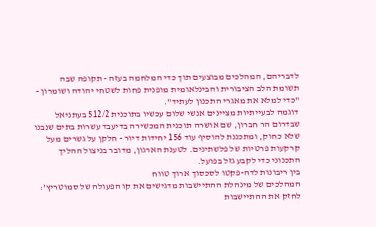לדבריהם, המהלכים מבוצעים תוך כדי המלחמה בעזה - תקופה שבה תשומת הלב הציבורית והבינלאומית מופנית פחות לשטחי יהודה ושומרון - "כדי למלא את מאגרי התכנון לעתיד".
דוגמה לבעייתיות מציינים אנשי שלום עכשיו בתוכנית 512/2 בעתניאל שבדרום הר חברון, שם אושרה תוכנית המכשירה בדיעבד עשרות בתים שנבנו שלא כחוק, ומתכננת להוסיף עוד 156 יחידות דיור - חלקן על גשרים מעל קרקעות פרטיות של פלשתינים. לטענת הארגון, מדובר בניצול ההליך התכנוני כדי לקבע גזל בפועל.
בין ריבונות לדה-פקטו לסכסוך ארוך טווח
המהלכים של מינהלת ההתיישבות מדגישים את קו הפעולה של סמוטריץ': לחזק את ההתיישבות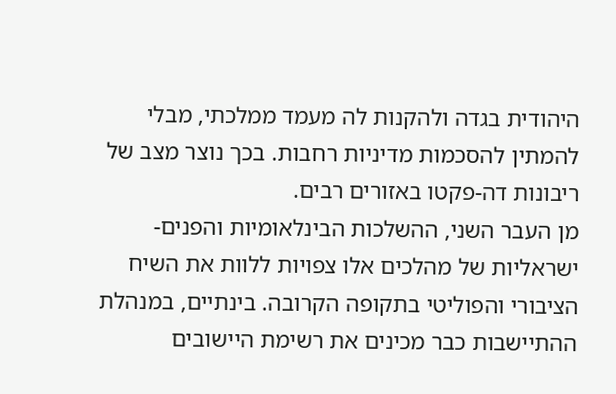היהודית בגדה ולהקנות לה מעמד ממלכתי, מבלי להמתין להסכמות מדיניות רחבות. בכך נוצר מצב של ריבונות דה-פקטו באזורים רבים.
מן העבר השני, ההשלכות הבינלאומיות והפנים-ישראליות של מהלכים אלו צפויות ללוות את השיח הציבורי והפוליטי בתקופה הקרובה. בינתיים, במנהלת ההתיישבות כבר מכינים את רשימת היישובים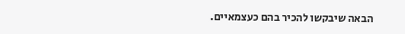הבאה שיבקשו להכיר בהם כעצמאיים.